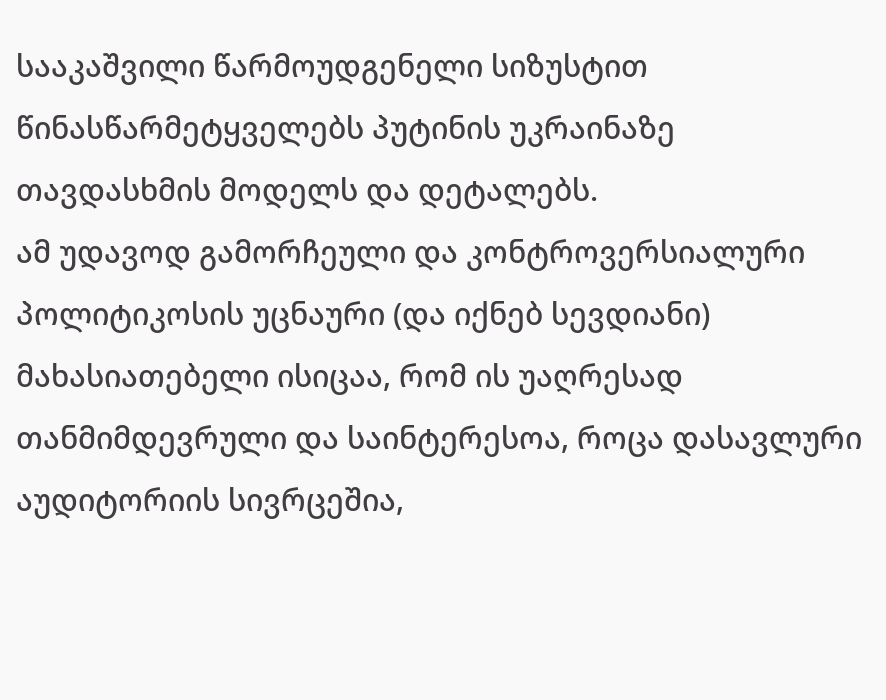სააკაშვილი წარმოუდგენელი სიზუსტით წინასწარმეტყველებს პუტინის უკრაინაზე თავდასხმის მოდელს და დეტალებს.
ამ უდავოდ გამორჩეული და კონტროვერსიალური პოლიტიკოსის უცნაური (და იქნებ სევდიანი) მახასიათებელი ისიცაა, რომ ის უაღრესად თანმიმდევრული და საინტერესოა, როცა დასავლური აუდიტორიის სივრცეშია,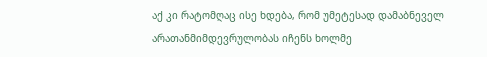აქ კი რატომღაც ისე ხდება, რომ უმეტესად დამაბნეველ არათანმიმდევრულობას იჩენს ხოლმე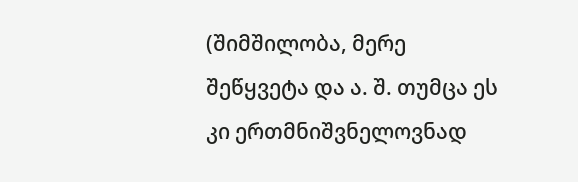(შიმშილობა, მერე შეწყვეტა და ა. შ. თუმცა ეს კი ერთმნიშვნელოვნად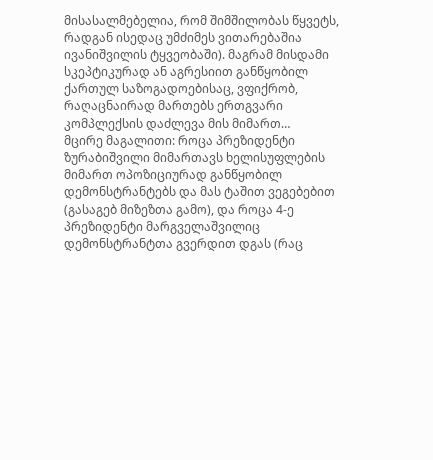მისასალმებელია, რომ შიმშილობას წყვეტს, რადგან ისედაც უმძიმეს ვითარებაშია ივანიშვილის ტყვეობაში). მაგრამ მისდამი სკეპტიკურად ან აგრესიით განწყობილ ქართულ საზოგადოებისაც, ვფიქრობ, რაღაცნაირად მართებს ერთგვარი კომპლექსის დაძლევა მის მიმართ…
მცირე მაგალითი: როცა პრეზიდენტი ზურაბიშვილი მიმართავს ხელისუფლების მიმართ ოპოზიციურად განწყობილ დემონსტრანტებს და მას ტაშით ვეგებებით (გასაგებ მიზეზთა გამო), და როცა 4-ე პრეზიდენტი მარგველაშვილიც დემონსტრანტთა გვერდით დგას (რაც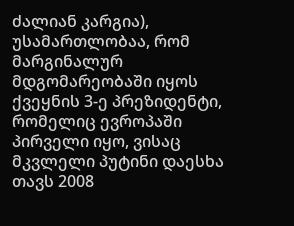ძალიან კარგია), უსამართლობაა, რომ მარგინალურ მდგომარეობაში იყოს ქვეყნის 3-ე პრეზიდენტი, რომელიც ევროპაში პირველი იყო, ვისაც მკვლელი პუტინი დაესხა თავს 2008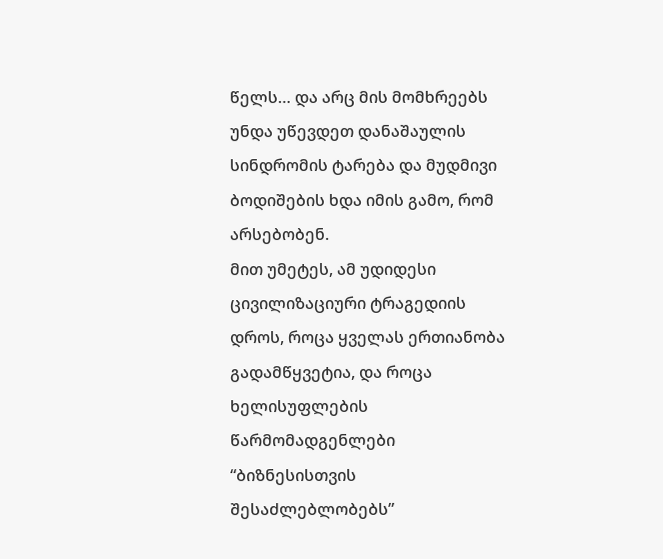წელს… და არც მის მომხრეებს უნდა უწევდეთ დანაშაულის სინდრომის ტარება და მუდმივი ბოდიშების ხდა იმის გამო, რომ არსებობენ.
მით უმეტეს, ამ უდიდესი ცივილიზაციური ტრაგედიის დროს, როცა ყველას ერთიანობა გადამწყვეტია, და როცა ხელისუფლების წარმომადგენლები “ბიზნესისთვის შესაძლებლობებს”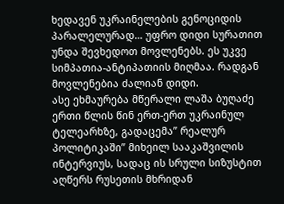ხედავენ უკრაინელების გენოციდის პარალელურად… უფრო დიდი სურათით უნდა შევხედოთ მოვლენებს. ეს უკვე სიმპათია-ანტიპათიის მიღმაა. რადგან მოვლენებია ძალიან დიდი.
ასე ეხმაურება მწერალი ლაშა ბუღაძე ერთი წლის წინ ერთ-ერთ უკრაინულ ტელეარხზე, გადაცემა” რეალურ პოლიტიკაში” მიხეილ სააკაშვილის ინტერვიუს, სადაც ის სრული სიზუსტით აღწერს რუსეთის მხრიდან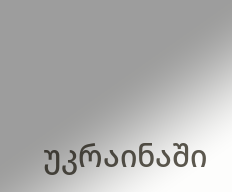უკრაინაში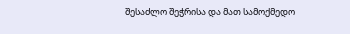შესაძლო შეჭრისა და მათ სამოქმედო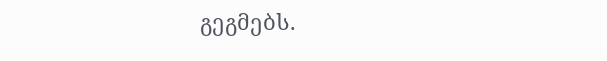გეგმებს.